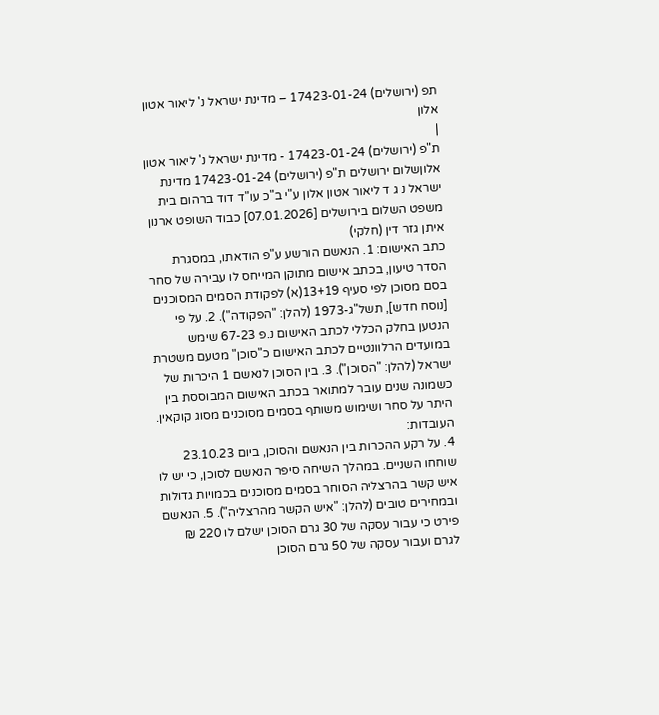תפ (ירושלים) 17423-01-24 – מדינת ישראל נ' ליאור אטון אלון
|
ת"פ (ירושלים) 17423-01-24 - מדינת ישראל נ' ליאור אטון אלוןשלום ירושלים ת"פ (ירושלים) 17423-01-24 מדינת ישראל נ ג ד ליאור אטון אלון ע"י ב"כ עו"ד דוד ברהום בית משפט השלום בירושלים [07.01.2026] כבוד השופט ארנון איתן גזר דין (חלקי)
כתב האישום: 1. הנאשם הורשע ע"פ הודאתו, במסגרת הסדר טיעון, בכתב אישום מתוקן המייחס לו עבירה של סחר בסם מסוכן לפי סעיף 13+19(א) לפקודת הסמים המסוכנים [נוסח חדש], תשל"ג-1973 (להלן: "הפקודה"). 2. על פי הנטען בחלק הכללי לכתב האישום נ.פ 67-23 שימש במועדים הרלוונטיים לכתב האישום כ"סוכן" מטעם משטרת ישראל (להלן: "הסוכן"). 3. בין הסוכן לנאשם 1 היכרות של כשמונה שנים עובר למתואר בכתב האישום המבוססת בין היתר על סחר ושימוש משותף בסמים מסוכנים מסוג קוקאין.
העובדות:
4. על רקע ההכרות בין הנאשם והסוכן, ביום 23.10.23 שוחחו השניים. במהלך השיחה סיפר הנאשם לסוכן, כי יש לו איש קשר בהרצליה הסוחר בסמים מסוכנים בכמויות גדולות ובמחירים טובים (להלן: "איש הקשר מהרצליה"). 5. הנאשם פירט כי עבור עסקה של 30 גרם הסוכן ישלם לו 220 ₪ לגרם ועבור עסקה של 50 גרם הסוכן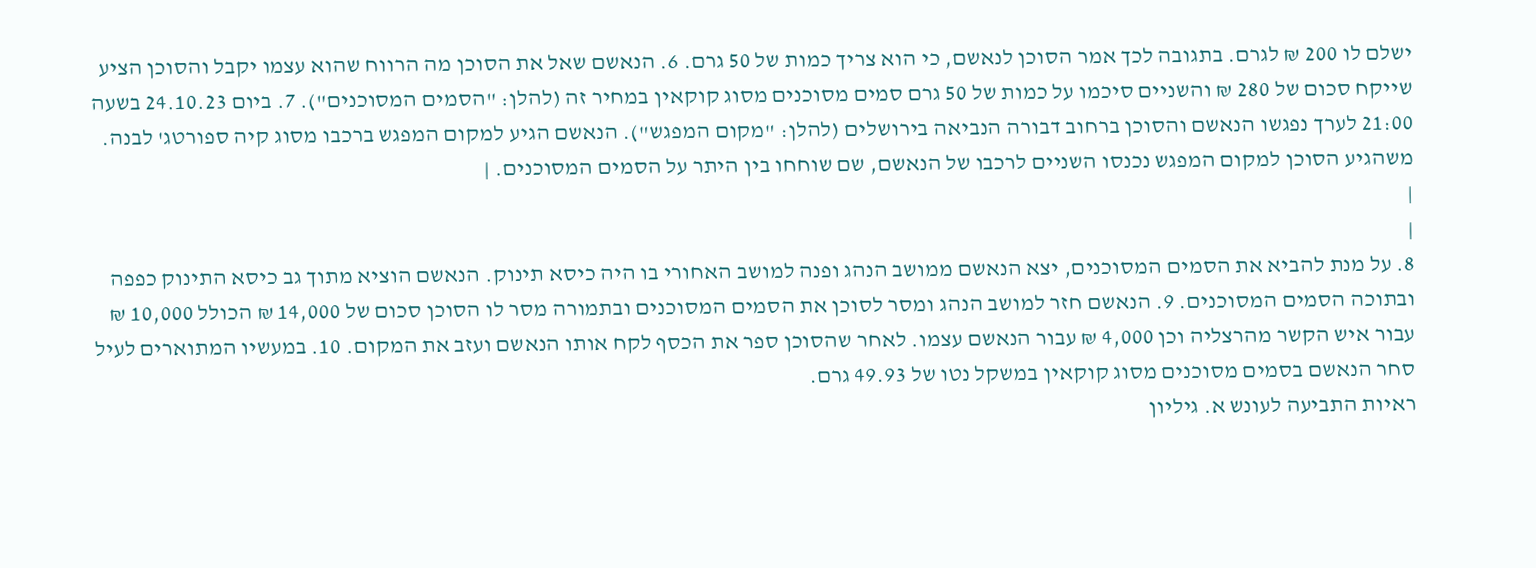ישלם לו 200 ₪ לגרם. בתגובה לכך אמר הסוכן לנאשם, כי הוא צריך כמות של 50 גרם. 6. הנאשם שאל את הסוכן מה הרווח שהוא עצמו יקבל והסוכן הציע שייקח סכום של 280 ₪ והשניים סיכמו על כמות של 50 גרם סמים מסוכנים מסוג קוקאין במחיר זה (להלן: "הסמים המסוכנים"). 7. ביום 24.10.23 בשעה 21:00 לערך נפגשו הנאשם והסוכן ברחוב דבורה הנביאה בירושלים (להלן: "מקום המפגש"). הנאשם הגיע למקום המפגש ברכבו מסוג קיה ספורטג' לבנה. משהגיע הסוכן למקום המפגש נכנסו השניים לרכבו של הנאשם, שם שוחחו בין היתר על הסמים המסוכנים. |
|
|
8. על מנת להביא את הסמים המסוכנים, יצא הנאשם ממושב הנהג ופנה למושב האחורי בו היה כיסא תינוק. הנאשם הוציא מתוך גב כיסא התינוק כפפה ובתוכה הסמים המסוכנים. 9. הנאשם חזר למושב הנהג ומסר לסוכן את הסמים המסוכנים ובתמורה מסר לו הסוכן סכום של 14,000 ₪ הכולל 10,000 ₪ עבור איש הקשר מהרצליה וכן 4,000 ₪ עבור הנאשם עצמו. לאחר שהסוכן ספר את הכסף לקח אותו הנאשם ועזב את המקום. 10. במעשיו המתוארים לעיל סחר הנאשם בסמים מסוכנים מסוג קוקאין במשקל נטו של 49.93 גרם.
ראיות התביעה לעונש א. גיליון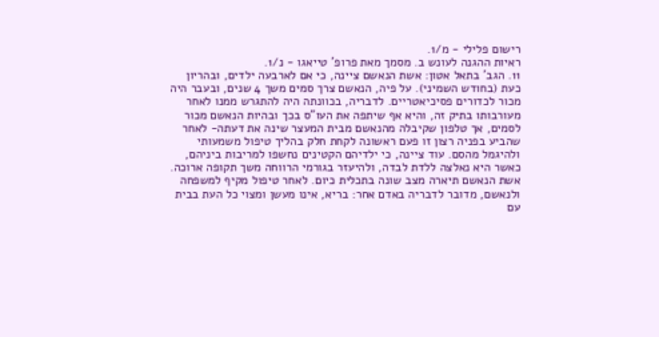רישום פלילי - מ/1.
ראיות ההגנה לעונש ב. מסמך מאת פרופ' טייאגו - נ/1.
11. הגב' בתאל אטון: אשת הנאשם ציינה, כי אם לארבעה ילדים, ובהריון כעת (בחודש השמיני). על פיה, הנאשם צרך סמים משך 4 שנים, ובעבר היה מכור לכדורים פסיכיאטריים. לדבריה, בכוונתה היה להתגרש ממנו לאחר מעורבותו בתיק זה, והיא אף שיתפה את העו"ס בכך ובהיות הנאשם מכור לסמים, אך טלפון שקיבלה מהנאשם מבית המעצר שינה את דעתה- לאחר שהביע בפניה רצון זו פעם ראשונה לקחת חלק בהליך טיפול משמעותי ולהיגמל מהסם. עוד ציינה, כי ילדיהם הקטינים נחשפו למריבות ביניהם, כאשר היא נאלצה ללדת לבדה, ולהיעזר בגורמי הרווחה משך תקופה ארוכה. אשת הנאשם תיארה מצב שונה בתכלית כיום. לאחר טיפול מקיף למשפחה ולנאשם, מדובר לדבריה באדם אחר: בריא, אינו מעשן ומצוי כל העת בבית עם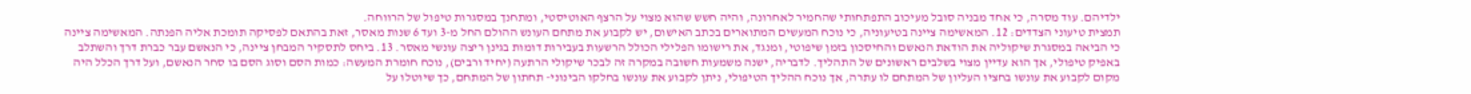ילדיהם. עוד מסרה, כי אחד מבניה סובל מעיכוב התפתחותי שהחמיר לאחרונה, והיה חשש שהוא מצוי על הרצף האוטיסטי, ומתחנך במסגרות טיפול של הרווחה.
תמצית טיעוני הצדדים: 12. המאשימה ציינה בטיעוניה, כי נוכח המעשים המתוארים בכתב האישום, יש לקבוע את מתחם העונש ההולם החל מ-3 ועד 6 שנות מאסר, זאת בהתאם לפסיקה תומכת אליה הפנתה. המאשימה ציינה כי הביאה במסגרת שיקוליה את הודאת הנאשם והחיסכון בזמן שיפוטי, ומנגד, את רישומו הפלילי הכולל הרשעות בעבירות דומות בגינן ריצה עונשי מאסר. 13. ביחס לתסקיר המבחן ציינה, כי הנאשם עבר כברת דרך והשתלב באפיק טיפולי, אך הוא עדיין מצוי בשלבים ראשונים של התהליך. לדבריה, ישנה משמעות חשובה במקרה זה לבכר שיקולי הרתעה (יחיד ורבים), נוכח חומרת המעשה: כמות הסם וסוג הסם בו סחר הנאשם, ועל דרך הכלל היה מקום לקבוע את עונשו בחציו העליון של המתחם לו עתרה, אך נוכח ההליך הטיפולי, ניתן לקבוע את עונשו בחלקו הבינוני- תחתון של המתחם, כך שיוטלו על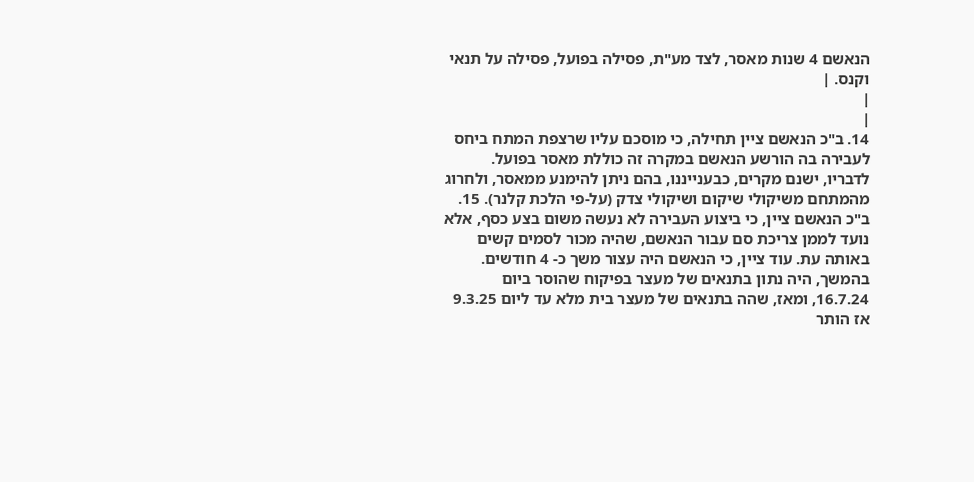הנאשם 4 שנות מאסר, לצד מע"ת, פסילה בפועל, פסילה על תנאי וקנס. |
|
|
14. ב"כ הנאשם ציין תחילה, כי מוסכם עליו שרצפת המתח ביחס לעבירה בה הורשע הנאשם במקרה זה כוללת מאסר בפועל. לדבריו, ישנם מקרים, כבענייננו, בהם ניתן להימנע ממאסר, ולחרוג מהמתחם משיקולי שיקום ושיקולי צדק (על-פי הלכת קלנר). 15. ב"כ הנאשם ציין, כי ביצוע העבירה לא נעשה משום בצע כסף, אלא נועד לממן צריכת סם עבור הנאשם, שהיה מכור לסמים קשים באותה עת. עוד ציין, כי הנאשם היה עצור משך כ- 4 חודשים. בהמשך, היה נתון בתנאים של מעצר בפיקוח שהוסר ביום 16.7.24, ומאז, שהה בתנאים של מעצר בית מלא עד ליום 9.3.25 אז הותר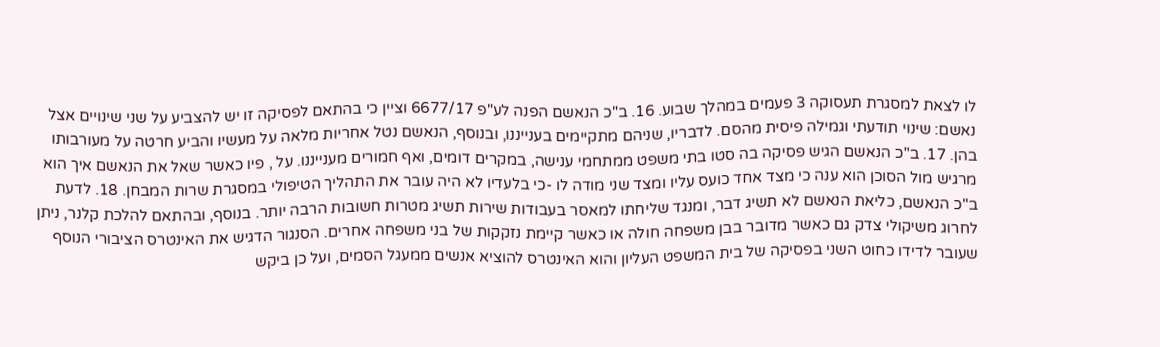לו לצאת למסגרת תעסוקה 3 פעמים במהלך שבוע. 16. ב"כ הנאשם הפנה לע"פ 6677/17 וציין כי בהתאם לפסיקה זו יש להצביע על שני שינויים אצל נאשם: שינוי תודעתי וגמילה פיסית מהסם. לדבריו, שניהם מתקיימים בענייננו, ובנוסף, הנאשם נטל אחריות מלאה על מעשיו והביע חרטה על מעורבותו בהן. 17. ב"כ הנאשם הגיש פסיקה בה סטו בתי משפט ממתחמי ענישה, במקרים דומים, ואף חמורים מענייננו. על , פיו כאשר שאל את הנאשם איך הוא מרגיש מול הסוכן הוא ענה כי מצד אחד כועס עליו ומצד שני מודה לו -כי בלעדיו לא היה עובר את התהליך הטיפולי במסגרת שרות המבחן. 18. לדעת ב"כ הנאשם, כליאת הנאשם לא תשיג דבר, ומנגד שליחתו למאסר בעבודות שירות תשיג מטרות חשובות הרבה יותר. בנוסף, ובהתאם להלכת קלנר, ניתן לחרוג משיקולי צדק גם כאשר מדובר בבן משפחה חולה או כאשר קיימת נזקקות של בני משפחה אחרים. הסנגור הדגיש את האינטרס הציבורי הנוסף שעובר לדידו כחוט השני בפסיקה של בית המשפט העליון והוא האינטרס להוציא אנשים ממעגל הסמים, ועל כן ביקש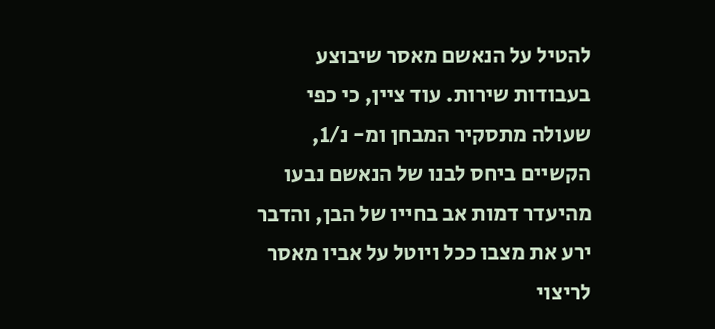להטיל על הנאשם מאסר שיבוצע בעבודות שירות. עוד ציין, כי כפי שעולה מתסקיר המבחן ומ- נ/1, הקשיים ביחס לבנו של הנאשם נבעו מהיעדר דמות אב בחייו של הבן, והדבר ירע את מצבו ככל ויוטל על אביו מאסר לריצוי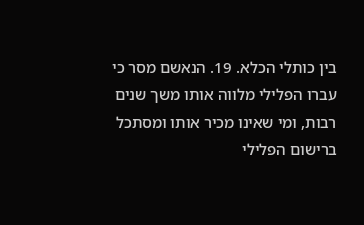בין כותלי הכלא. 19. הנאשם מסר כי עברו הפלילי מלווה אותו משך שנים רבות, ומי שאינו מכיר אותו ומסתכל ברישום הפלילי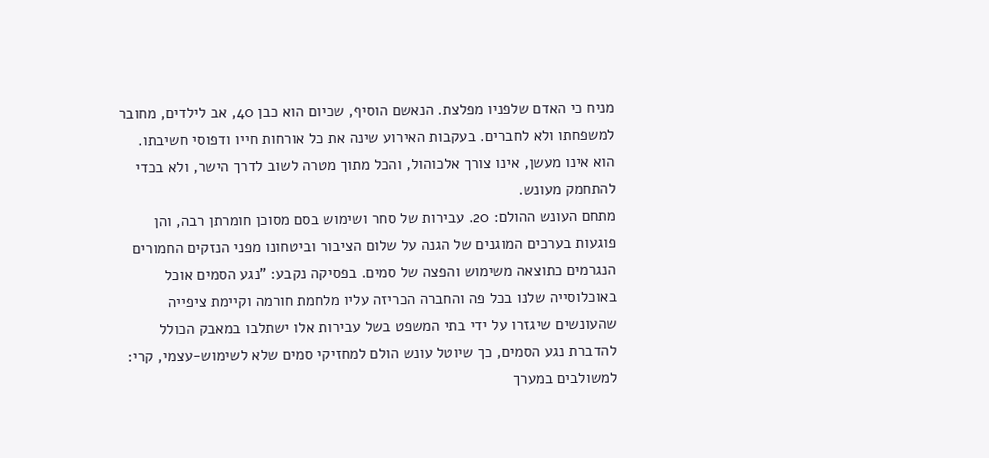מניח כי האדם שלפניו מפלצת. הנאשם הוסיף, שכיום הוא כבן 40, אב לילדים, מחובר למשפחתו ולא לחברים. בעקבות האירוע שינה את כל אורחות חייו ודפוסי חשיבתו. הוא אינו מעשן, אינו צורך אלכוהול, והכל מתוך מטרה לשוב לדרך הישר, ולא בכדי להתחמק מעונש.
מתחם העונש ההולם: 20. עבירות של סחר ושימוש בסם מסוכן חומרתן רבה, והן פוגעות בערכים המוגנים של הגנה על שלום הציבור וביטחונו מפני הנזקים החמורים הנגרמים כתוצאה משימוש והפצה של סמים. בפסיקה נקבע: "נגע הסמים אוכל באוכלוסייה שלנו בכל פה והחברה הכריזה עליו מלחמת חורמה וקיימת ציפייה שהעונשים שיגזרו על ידי בתי המשפט בשל עבירות אלו ישתלבו במאבק הכולל להדברת נגע הסמים, כך שיוטל עונש הולם למחזיקי סמים שלא לשימוש-עצמי, קרי: למשולבים במערך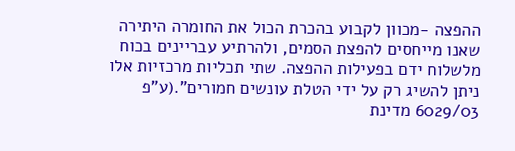ההפצה -מכוון לקבוע בהכרת הכול את החומרה היתירה שאנו מייחסים להפצת הסמים, ולהרתיע עבריינים בכוח מלשלוח ידם בפעילות ההפצה. שתי תכליות מרכזיות אלו ניתן להשיג רק על ידי הטלת עונשים חמורים".(ע"פ 6029/03 מדינת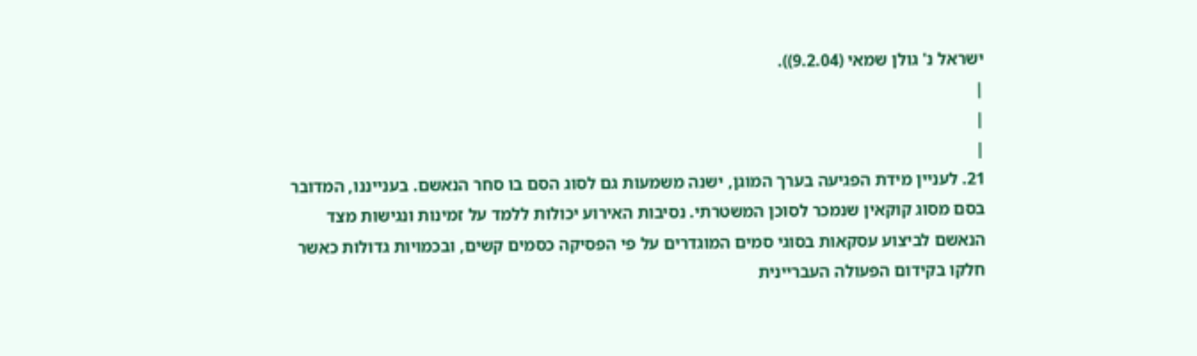ישראל נ' גולן שמאי (9.2.04)).
|
|
|
21. לעניין מידת הפגיעה בערך המוגן, ישנה משמעות גם לסוג הסם בו סחר הנאשם. בענייננו, המדובר בסם מסוג קוקאין שנמכר לסוכן המשטרתי. נסיבות האירוע יכולות ללמד על זמינות ונגישות מצד הנאשם לביצוע עסקאות בסוגי סמים המוגדרים על פי הפסיקה כסמים קשים, ובכמויות גדולות כאשר חלקו בקידום הפעולה העבריינית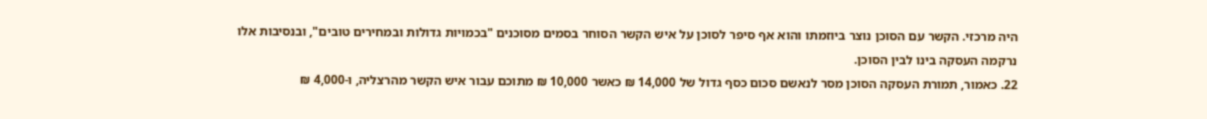היה מרכזי. הקשר עם הסוכן נוצר ביוזמתו והוא אף סיפר לסוכן על איש הקשר הסוחר בסמים מסוכנים "בכמויות גדולות ובמחירים טובים", ובנסיבות אלו נרקמה העסקה בינו לבין הסוכן.
22. כאמור, תמורת העסקה הסוכן מסר לנאשם סכום כסף גדול של 14,000 ₪ כאשר 10,000 ₪ מתוכם עבור איש הקשר מהרצליה, ו-4,000 ₪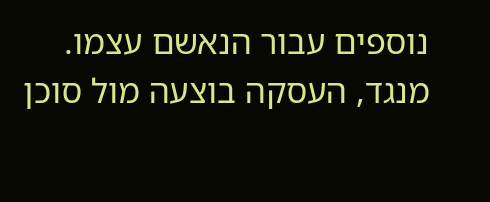נוספים עבור הנאשם עצמו. מנגד, העסקה בוצעה מול סוכן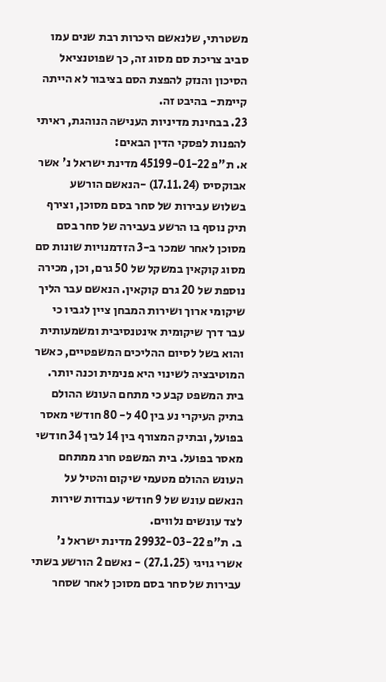משטרתי, שלנאשם היכרות רבת שנים עמו סביב צריכת סם מסוג זה, כך שפוטנציאל הסיכון והנזק להפצת הסם בציבור לא הייתה קיימת- בהיבט זה.
23. בבחינת מדיניות הענישה הנוהגת, ראיתי להפנות לפסקי הדין הבאים:
א. ת"פ 45199-01-22 מדינת ישראל נ' אשר אבוקסיס (17.11.24) -הנאשם הורשע בשלוש עבירות של סחר בסם מסוכן, וצירף תיק נוסף בו הרשע בעבירה של סחר בסם מסוכן לאחר שמכר ב-3 הזדמנויות שונות סם מסוג קוקאין במשקל של 50 גרם, וכן, מכירה נוספת של 20 גרם קוקאין. הנאשם עבר הליך שיקומי ארוך ושירות המבחן ציין לגביו כי עבר דרך שיקומית אינטנסיבית ומשמעותית והוא בשל לסיום ההליכים המשפטיים, כאשר המוטיבציה לשינוי היא פנימית וכנה יותר. בית המשפט קבע כי מתחם העונש ההולם בתיק העיקרי נע בין 40 ל- 80 חודשי מאסר בפועל, ובתיק המצורף בין 14 לבין 34 חודשי מאסר בפועל. בית המשפט חרג ממתחם העונש ההולם מטעמי שיקום והטיל על הנאשם עונש של 9 חודשי עבודות שירות לצד עונשים נלווים.
ב. ת"פ 29932-03-22 מדינת ישראל נ' אשרי גויגי (27.1.25) - נאשם 2 הורשע בשתי עבירות של סחר בסם מסוכן לאחר שסחר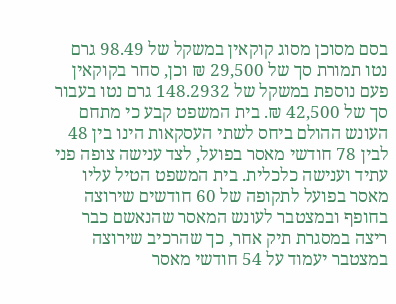בסם מסוכן מסוג קוקאין במשקל של 98.49 גרם נטו תמורת סך של 29,500 ₪ וכן, סחר בקוקאין פעם נוספת במשקל של 148.2932 גרם נטו בעבור סך של 42,500 ₪. בית המשפט קבע כי מתחם העונש ההולם ביחס לשתי העסקאות הינו בין 48 לבין 78 חודשי מאסר בפועל, לצד ענישה צופה פני עתיד וענישה כלכלית. בית המשפט הטיל עליו מאסר בפועל לתקופה של 60 חודשים שירוצה בחופף ובמצטבר לעונש המאסר שהנאשם כבר ריצה במסגרת תיק אחר, כך שהרכיב שירוצה במצטבר יעמוד על 54 חודשי מאסר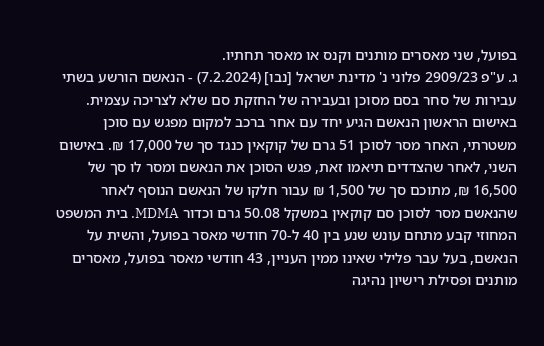בפועל, שני מאסרים מותנים וקנס או מאסר תחתיו.
ג. ע"פ 2909/23 פלוני נ' מדינת ישראל [נבו] (7.2.2024) - הנאשם הורשע בשתי עבירות של סחר בסם מסוכן ובעבירה של החזקת סם שלא לצריכה עצמית. באישום הראשון הנאשם הגיע יחד עם אחר ברכב למקום מפגש עם סוכן משטרתי, האחר מסר לסוכן 51 גרם של קוקאין כנגד סך של 17,000 ₪. באישום השני, לאחר שהצדדים תיאמו זאת, פגש הסוכן את הנאשם ומסר לו סך של 16,500 ₪, מתוכם סך של 1,500 ₪ עבור חלקו של הנאשם הנוסף לאחר שהנאשם מסר לסוכן סם קוקאין במשקל 50.08 גרם וכדור MDMA. בית המשפט המחוזי קבע מתחם עונש שנע בין 40 ל-70 חודשי מאסר בפועל, והשית על הנאשם, בעל עבר פלילי שאינו ממין העניין, 43 חודשי מאסר בפועל, מאסרים מותנים ופסילת רישיון נהיגה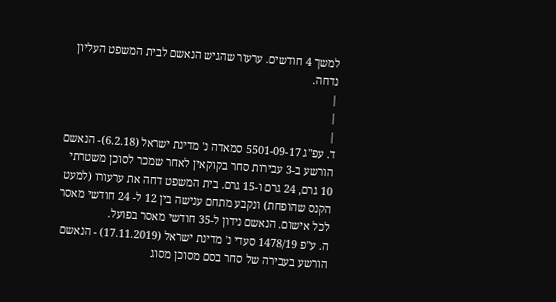למשך 4 חודשים. ערעור שהגיש הנאשם לבית המשפט העליון נדחה.
|
|
|
ד. עפ"ג 5501-09-17 סמאדה נ' מדינת ישראל (6.2.18)- הנאשם הורשע ב-3 עבירות סחר בקוקאין לאחר שמכר לסוכן משטרתי 10 גרם, 24 גרם ו-15 גרם. בית המשפט דחה את ערעורו (למעט הקנס שהופחת) ונקבע מתחם ענישה בין 12 ל- 24 חודשי מאסר לכל אישום. הנאשם נידון ל-35 חודשי מאסר בפועל.
ה. ע"פ 1478/19 סעדי נ' מדינת ישראל (17.11.2019) - הנאשם הורשע בעבירה של סחר בסם מסוכן מסוג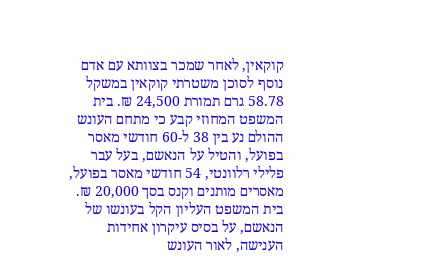קוקאין, לאחר שמכר בצוותא עם אדם נוסף לסוכן משטרתי קוקאין במשקל 58.78 גרם תמורת 24,500 ₪. בית המשפט המחוזי קבע כי מתחם העונש ההולם נע בין 38 ל-60 חודשי מאסר בפועל, והטיל על הנאשם, בעל עבר פלילי רלוונטי, 54 חודשי מאסר בפועל, מאסרים מותנים וקנס בסך 20,000 ₪. בית המשפט העליון הקל בעונשו של הנאשם, על בסיס עיקרון אחידות הענישה, לאור העונש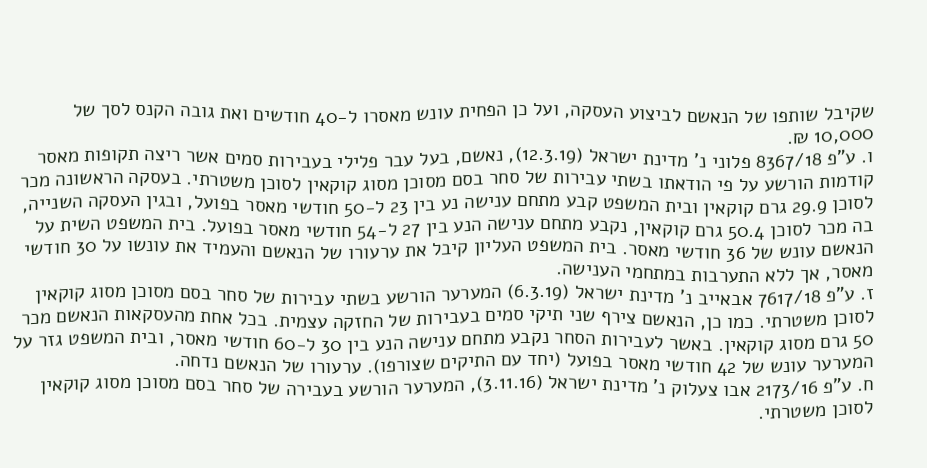שקיבל שותפו של הנאשם לביצוע העסקה, ועל כן הפחית עונש מאסרו ל-40 חודשים ואת גובה הקנס לסך של 10,000 ₪.
ו. ע"פ 8367/18 פלוני נ' מדינת ישראל (12.3.19), נאשם, בעל עבר פלילי בעבירות סמים אשר ריצה תקופות מאסר קודמות הורשע על פי הודאתו בשתי עבירות של סחר בסם מסוכן מסוג קוקאין לסוכן משטרתי. בעסקה הראשונה מכר לסוכן 29.9 גרם קוקאין ובית המשפט קבע מתחם ענישה נע בין 23 ל-50 חודשי מאסר בפועל, ובגין העסקה השנייה, בה מכר לסוכן 50.4 גרם קוקאין, נקבע מתחם ענישה הנע בין 27 ל-54 חודשי מאסר בפועל. בית המשפט השית על הנאשם עונש של 36 חודשי מאסר. בית המשפט העליון קיבל את ערעורו של הנאשם והעמיד את עונשו על 30 חודשי מאסר, אך ללא התערבות במתחמי הענישה.
ז. ע"פ 7617/18 אבאייב נ' מדינת ישראל (6.3.19) המערער הורשע בשתי עבירות של סחר בסם מסוכן מסוג קוקאין לסוכן משטרתי. כמו כן, הנאשם צירף שני תיקי סמים בעבירות של החזקה עצמית. בכל אחת מהעסקאות הנאשם מכר 50 גרם מסוג קוקאין. באשר לעבירות הסחר נקבע מתחם ענישה הנע בין 30 ל-60 חודשי מאסר, ובית המשפט גזר על המערער עונש של 42 חודשי מאסר בפועל (יחד עם התיקים שצורפו). ערעורו של הנאשם נדחה.
ח. ע"פ 2173/16 אבו צעלוק נ' מדינת ישראל (3.11.16), המערער הורשע בעבירה של סחר בסם מסוכן מסוג קוקאין לסוכן משטרתי.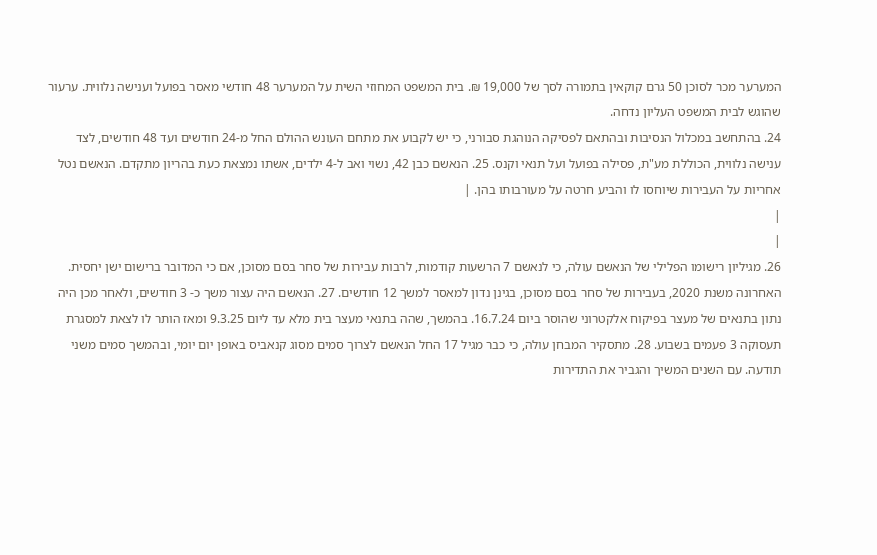המערער מכר לסוכן 50 גרם קוקאין בתמורה לסך של 19,000 ₪. בית המשפט המחוזי השית על המערער 48 חודשי מאסר בפועל וענישה נלווית. ערעור שהוגש לבית המשפט העליון נדחה.
24. בהתחשב במכלול הנסיבות ובהתאם לפסיקה הנוהגת סבורני, כי יש לקבוע את מתחם העונש ההולם החל מ-24 חודשים ועד 48 חודשים, לצד ענישה נלווית, הכוללת מע"ת, פסילה בפועל ועל תנאי וקנס. 25. הנאשם כבן 42, נשוי ואב ל-4 ילדים, אשתו נמצאת כעת בהריון מתקדם. הנאשם נטל אחריות על העבירות שיוחסו לו והביע חרטה על מעורבותו בהן. |
|
|
26. מגיליון רישומו הפלילי של הנאשם עולה, כי לנאשם 7 הרשעות קודמות, לרבות עבירות של סחר בסם מסוכן, אם כי המדובר ברישום ישן יחסית. האחרונה משנת 2020, בעבירות של סחר בסם מסוכן, בגינן נדון למאסר למשך 12 חודשים. 27. הנאשם היה עצור משך כ- 3 חודשים, ולאחר מכן היה נתון בתנאים של מעצר בפיקוח אלקטרוני שהוסר ביום 16.7.24. בהמשך, שהה בתנאי מעצר בית מלא עד ליום 9.3.25 ומאז הותר לו לצאת למסגרת תעסוקה 3 פעמים בשבוע. 28. מתסקיר המבחן עולה, כי כבר מגיל 17 החל הנאשם לצרוך סמים מסוג קנאביס באופן יום יומי, ובהמשך סמים משני תודעה. עם השנים המשיך והגביר את התדירות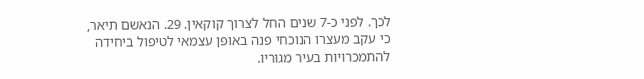לכך. לפני כ-7 שנים החל לצרוך קוקאין. 29. הנאשם תיאר, כי עקב מעצרו הנוכחי פנה באופן עצמאי לטיפול ביחידה להתמכרויות בעיר מגוריו.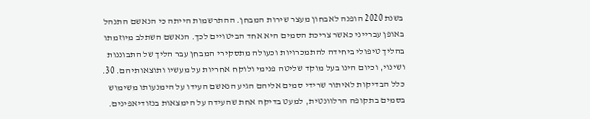בשנת 2020 הופנה לאבחון מעצר שירות המבחן. ההתרשמות הייתה כי הנאשם התנהל באופן עברייני כאשר צריכת הסמים היא אחד הביטויים לכך. הנאשם השתלב מיוזמתו בהליך טיפולי ביחידה להתמכרויות וכעולה מתסקירי המבחן עבר הליך של התבוננות ושינוי, וכיום הינו בעל מוקד שליטה פנימי ולוקח אחריות על מעשיו ותוצאותיהם. 30. כלל הבדיקות לאיתור שרידי סמים אליהם הגיע הנאשם העידו על הימנעותו משימוש בסמים בתקופה הרלוונטית, למעט בדיקה אחת שהעידה על הימצאות בנזודיאפינים.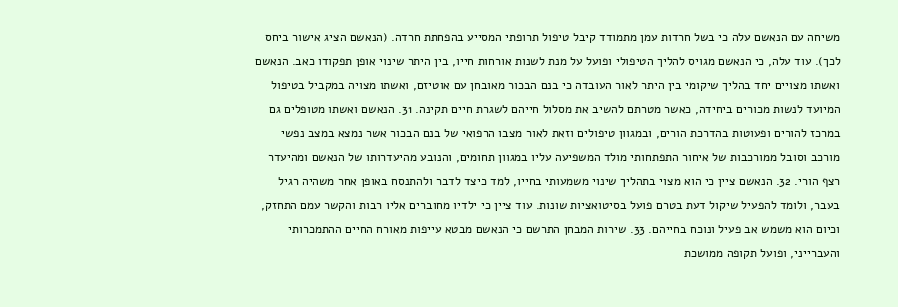משיחה עם הנאשם עלה כי בשל חרדות עמן מתמודד קיבל טיפול תרופתי המסייע בהפחתת חרדה. (הנאשם הציג אישור ביחס לכך). עוד עלה, כי הנאשם מגויס להליך הטיפולי ופועל על מנת לשנות אורחות חייו, בין היתר שינוי אופן תפקודו כאב. הנאשם ואשתו מצויים יחד בהליך שיקומי בין היתר לאור העובדה כי בנם הבכור מאובחן עם אוטיזם, ואשתו מצויה במקביל בטיפול המיועד לנשות מכורים ביחידה, כאשר מטרתם להשיב את מסלול חייהם לשגרת חיים תקינה. 31. הנאשם ואשתו מטופלים גם במרכז להורים ופעוטות בהדרכת הורים, ובמגוון טיפולים וזאת לאור מצבו הרפואי של בנם הבכור אשר נמצא במצב נפשי מורכב וסובל ממורכבות של איחור התפתחותי מולד המשפיעה עליו במגוון תחומים, והנובע מהיעדרותו של הנאשם ומהיעדר רצף הורי. 32. הנאשם ציין כי הוא מצוי בתהליך שינוי משמעותי בחייו, למד כיצד לדבר ולהתנסח באופן אחר משהיה רגיל בעבר, ולומד להפעיל שיקול דעת בטרם פועל בסיטואציות שונות. עוד ציין כי ילדיו מחוברים אליו רבות והקשר עמם התחזק, וכיום הוא משמש אב פעיל ונוכח בחייהם. 33. שירות המבחן התרשם כי הנאשם מבטא עייפות מאורח החיים ההתמכרותי והעברייני, ופועל תקופה ממושכת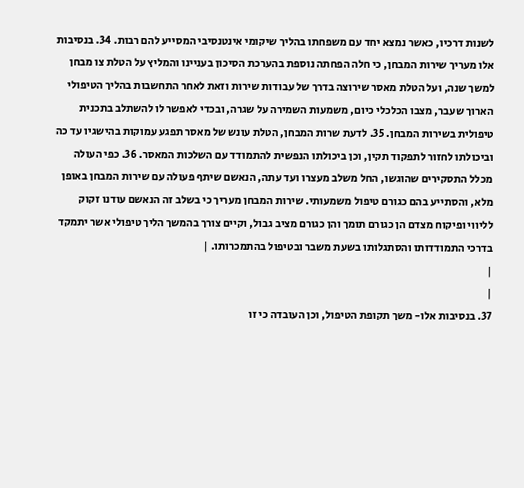לשנות דרכיו, כאשר נמצא יחד עם משפחתו בהליך שיקומי אינטנסיבי המסייע להם רבות. 34. בנסיבות אלו מעריך שירות המבחן, כי חלה הפחתה נוספת בהערכת הסיכון בעניינו והמליץ על הטלת צו מבחן למשך שנה, ועל הטלת מאסר שירוצה בדרך של עבודות שירות וזאת לאחר התחשבות בהליך הטיפולי הארוך שעבר, מצבו הכלכלי כיום, משמעות השמירה על שגרה, ובכדי לאפשר לו להשתלב בתכנית טיפולית בשירות המבחן. 35. לדעת שרות המבחן, הטלת עונש של מאסר תפגע עמוקות בהישגיו עד כה וביכולתו לחזור לתפקוד תקין, וכן ביכולתו הנפשית להתמודד עם השלכות המאסר. 36. כפי העולה מכלל התסקירים שהוגשו, החל משלב מעצרו ועד עתה, הנאשם שיתף פעולה עם שירות המבחן באופן מלא, והסתייע בהם כגורם טיפול משמעותי. שירות המבחן מעריך כי בשלב זה הנאשם עודנו זקוק לליווי ופיקוח מצדם הן כגורם תומך והן כגורם מציב גבול, וקיים צורך בהמשך הליך טיפולי אשר יתמקד בדרכי התמודדותו והסתגלותו בשעת משבר ובטיפול בהתמכרותו. |
|
|
37. בנסיבות אלו- משך תקופת הטיפול, וכן העובדה כי זו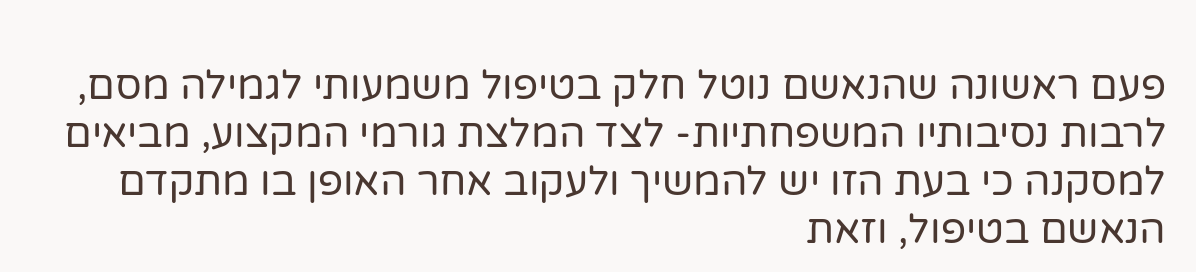פעם ראשונה שהנאשם נוטל חלק בטיפול משמעותי לגמילה מסם, לרבות נסיבותיו המשפחתיות- לצד המלצת גורמי המקצוע, מביאים למסקנה כי בעת הזו יש להמשיך ולעקוב אחר האופן בו מתקדם הנאשם בטיפול, וזאת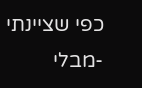כפי שציינתי -מבלי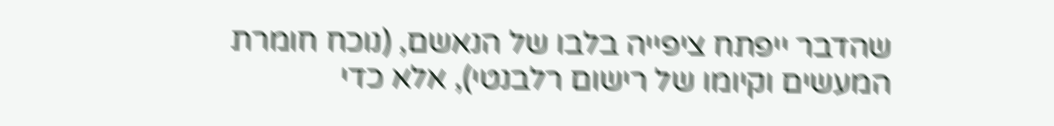שהדבר ייפתח ציפייה בלבו של הנאשם, (נוכח חומרת המעשים וקיומו של רישום רלבנטי), אלא כדי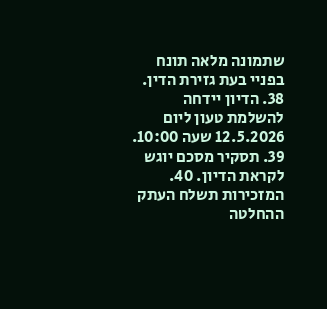שתמונה מלאה תונח בפניי בעת גזירת הדין. 38. הדיון יידחה להשלמת טעון ליום 12.5.2026 שעה 10:00. 39. תסקיר מסכם יוגש לקראת הדיון. 40. המזכירות תשלח העתק ההחלטה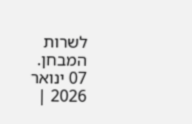לשרות המבחן.
07 ינואר 2026 |